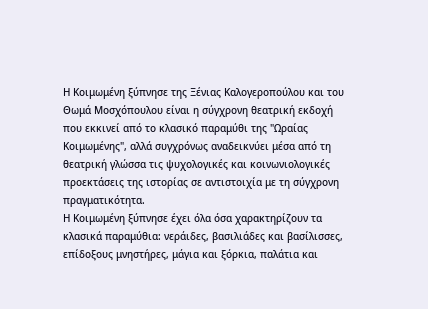Η Κοιμωμένη ξύπνησε της Ξένιας Καλογεροπούλου και του Θωμά Μοσχόπουλου είναι η σύγχρονη θεατρική εκδοχή που εκκινεί από το κλασικό παραμύθι της "Ωραίας Κοιμωμένης", αλλά συγχρόνως αναδεικνύει μέσα από τη θεατρική γλώσσα τις ψυχολογικές και κοινωνιολογικές προεκτάσεις της ιστορίας σε αντιστοιχία με τη σύγχρονη πραγματικότητα.
Η Κοιμωμένη ξύπνησε έχει όλα όσα χαρακτηρίζουν τα κλασικά παραμύθια: νεράιδες, βασιλιάδες και βασίλισσες, επίδοξους μνηστήρες, μάγια και ξόρκια, παλάτια και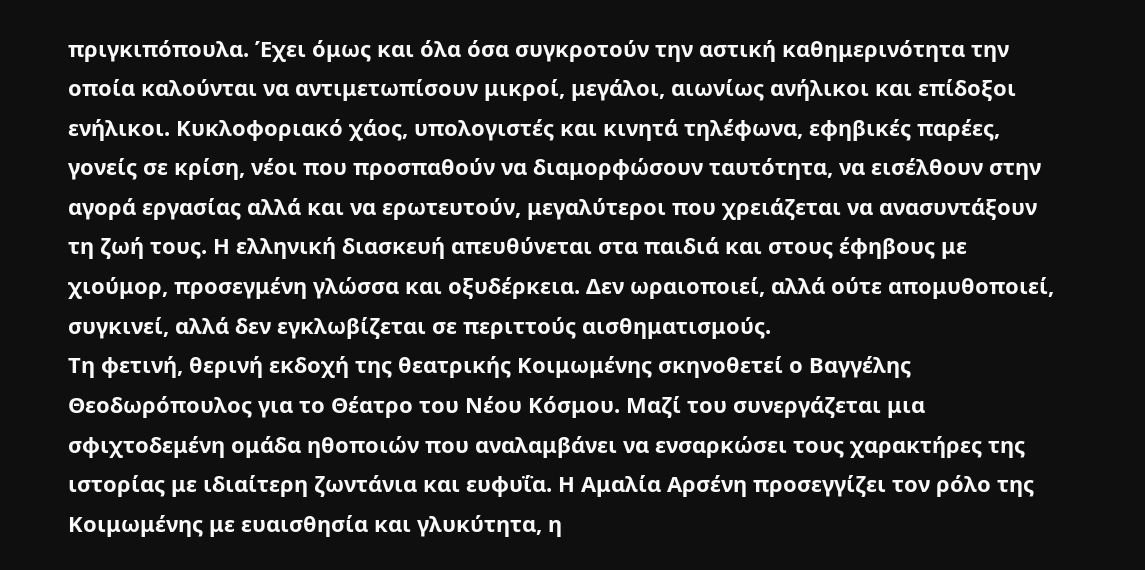πριγκιπόπουλα. Έχει όμως και όλα όσα συγκροτούν την αστική καθημερινότητα την οποία καλούνται να αντιμετωπίσουν μικροί, μεγάλοι, αιωνίως ανήλικοι και επίδοξοι ενήλικοι. Κυκλοφοριακό χάος, υπολογιστές και κινητά τηλέφωνα, εφηβικές παρέες, γονείς σε κρίση, νέοι που προσπαθούν να διαμορφώσουν ταυτότητα, να εισέλθουν στην αγορά εργασίας αλλά και να ερωτευτούν, μεγαλύτεροι που χρειάζεται να ανασυντάξουν τη ζωή τους. Η ελληνική διασκευή απευθύνεται στα παιδιά και στους έφηβους με χιούμορ, προσεγμένη γλώσσα και οξυδέρκεια. Δεν ωραιοποιεί, αλλά ούτε απομυθοποιεί, συγκινεί, αλλά δεν εγκλωβίζεται σε περιττούς αισθηματισμούς.
Τη φετινή, θερινή εκδοχή της θεατρικής Κοιμωμένης σκηνοθετεί ο Βαγγέλης Θεοδωρόπουλος για το Θέατρο του Νέου Κόσμου. Μαζί του συνεργάζεται μια σφιχτοδεμένη ομάδα ηθοποιών που αναλαμβάνει να ενσαρκώσει τους χαρακτήρες της ιστορίας με ιδιαίτερη ζωντάνια και ευφυΐα. Η Αμαλία Αρσένη προσεγγίζει τον ρόλο της Κοιμωμένης με ευαισθησία και γλυκύτητα, η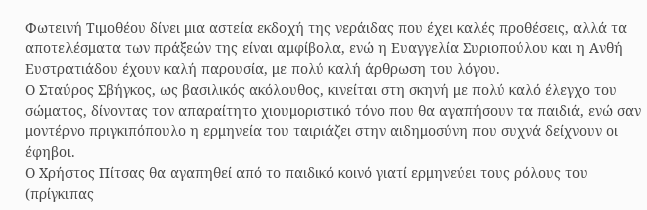Φωτεινή Τιμοθέου δίνει μια αστεία εκδοχή της νεράιδας που έχει καλές προθέσεις, αλλά τα αποτελέσματα των πράξεών της είναι αμφίβολα, ενώ η Ευαγγελία Συριοπούλου και η Ανθή Ευστρατιάδου έχουν καλή παρουσία, με πολύ καλή άρθρωση του λόγου.
Ο Σταύρος Σβήγκος, ως βασιλικός ακόλουθος, κινείται στη σκηνή με πολύ καλό έλεγχο του σώματος, δίνοντας τον απαραίτητο χιουμοριστικό τόνο που θα αγαπήσουν τα παιδιά, ενώ σαν μοντέρνο πριγκιπόπουλο η ερμηνεία του ταιριάζει στην αιδημοσύνη που συχνά δείχνουν οι έφηβοι.
Ο Χρήστος Πίτσας θα αγαπηθεί από το παιδικό κοινό γιατί ερμηνεύει τους ρόλους του (πρίγκιπας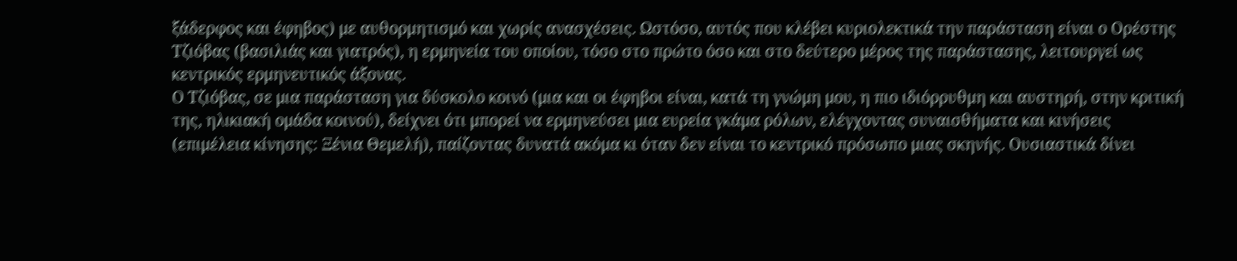ξάδερφος και έφηβος) με αυθορμητισμό και χωρίς ανασχέσεις. Ωστόσο, αυτός που κλέβει κυριολεκτικά την παράσταση είναι ο Ορέστης Τζιόβας (βασιλιάς και γιατρός), η ερμηνεία του οποίου, τόσο στο πρώτο όσο και στο δεύτερο μέρος της παράστασης, λειτουργεί ως κεντρικός ερμηνευτικός άξονας.
Ο Τζιόβας, σε μια παράσταση για δύσκολο κοινό (μια και οι έφηβοι είναι, κατά τη γνώμη μου, η πιο ιδιόρρυθμη και αυστηρή, στην κριτική της, ηλικιακή ομάδα κοινού), δείχνει ότι μπορεί να ερμηνεύσει μια ευρεία γκάμα ρόλων, ελέγχοντας συναισθήματα και κινήσεις (επιμέλεια κίνησης: Ξένια Θεμελή), παίζοντας δυνατά ακόμα κι όταν δεν είναι το κεντρικό πρόσωπο μιας σκηνής. Ουσιαστικά δίνει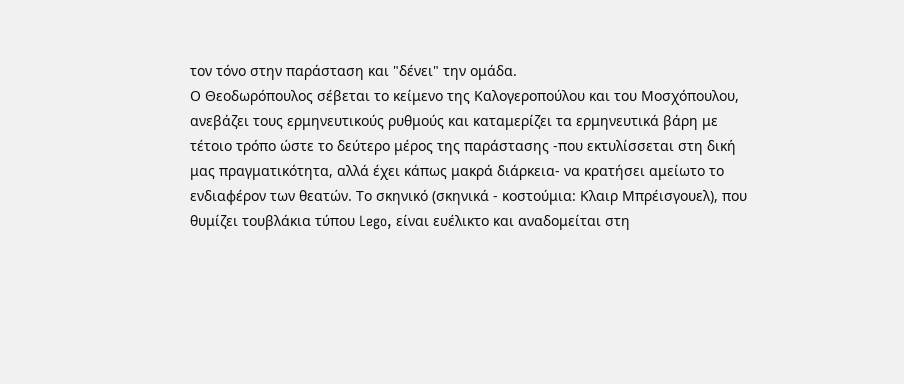τον τόνο στην παράσταση και "δένει" την ομάδα.
Ο Θεοδωρόπουλος σέβεται το κείμενο της Καλογεροπούλου και του Μοσχόπουλου, ανεβάζει τους ερμηνευτικούς ρυθμούς και καταμερίζει τα ερμηνευτικά βάρη με τέτοιο τρόπο ώστε το δεύτερο μέρος της παράστασης -που εκτυλίσσεται στη δική μας πραγματικότητα, αλλά έχει κάπως μακρά διάρκεια- να κρατήσει αμείωτο το ενδιαφέρον των θεατών. Το σκηνικό (σκηνικά - κοστούμια: Κλαιρ Μπρέισγουελ), που θυμίζει τουβλάκια τύπου Lego, είναι ευέλικτο και αναδομείται στη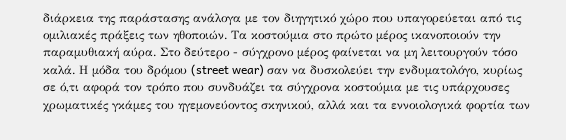διάρκεια της παράστασης ανάλογα με τον διηγητικό χώρο που υπαγορεύεται από τις ομιλιακές πράξεις των ηθοποιών. Τα κοστούμια στο πρώτο μέρος ικανοποιούν την παραμυθιακή αύρα. Στο δεύτερο - σύγχρονο μέρος φαίνεται να μη λειτουργούν τόσο καλά. Η μόδα του δρόμου (street wear) σαν να δυσκολεύει την ενδυματολόγο, κυρίως σε ό,τι αφορά τον τρόπο που συνδυάζει τα σύγχρονα κοστούμια με τις υπάρχουσες χρωματικές γκάμες του ηγεμονεύοντος σκηνικού, αλλά και τα εννοιολογικά φορτία των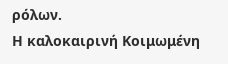ρόλων.
Η καλοκαιρινή Κοιμωμένη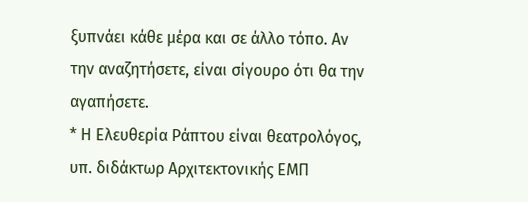ξυπνάει κάθε μέρα και σε άλλο τόπο. Αν την αναζητήσετε, είναι σίγουρο ότι θα την αγαπήσετε.
* Η Ελευθερία Ράπτου είναι θεατρολόγος, υπ. διδάκτωρ Αρχιτεκτονικής ΕΜΠ